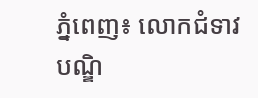ភ្នំពេញ៖ លោកជំទាវបណ្ឌិ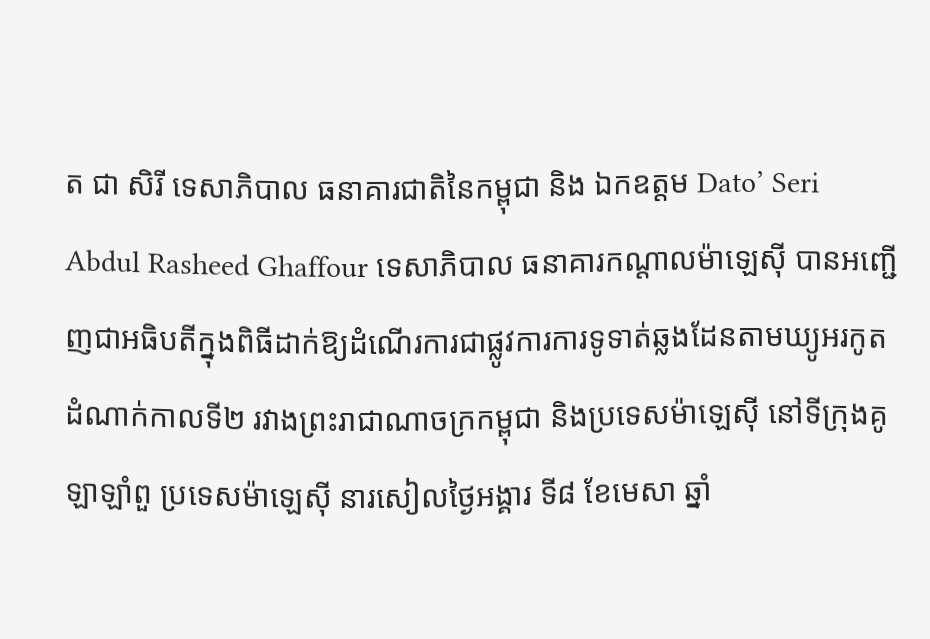ត ជា សិរី ទេសាភិបាល ធនាគារជាតិនៃកម្ពុជា និង ឯកឧត្តម Dato’ Seri Abdul Rasheed Ghaffour ទេសាភិបាល ធនាគារកណ្ដាលម៉ាឡេស៊ី បានអញ្ជើញជាអធិបតីក្នុងពិធីដាក់ឱ្យដំណើរការជាផ្លូវការការទូទាត់ឆ្លងដែនតាមឃ្យូអរកូតដំណាក់កាលទី២ រវាងព្រះរាជាណាចក្រកម្ពុជា និងប្រទេសម៉ាឡេស៊ី នៅទីក្រុងគូឡាឡាំពួ ប្រទេសម៉ាឡេស៊ី នារសៀលថ្ងៃអង្គារ ទី៨ ខែមេសា ឆ្នាំ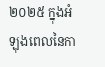២០២៥ ក្នុងអំឡុងពេលនៃកា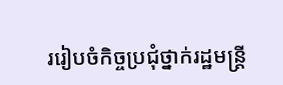ររៀបចំកិច្ចប្រជុំថ្នាក់រដ្ឋមន្រ្តី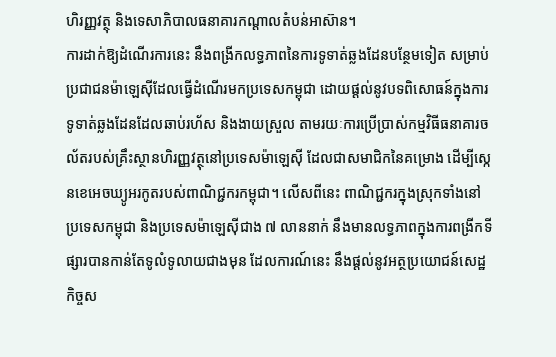ហិរញ្ញវត្ថុ និងទេសាភិបាលធនាគារកណ្តាលតំបន់អាស៊ាន។
ការដាក់ឱ្យដំណើរការនេះ នឹងពង្រីកលទ្ធភាពនៃការទូទាត់ឆ្លងដែនបន្ថែមទៀត សម្រាប់ប្រជាជនម៉ាឡេស៊ីដែលធ្វើដំណើរមកប្រទេសកម្ពុជា ដោយផ្ដល់នូវបទពិសោធន៍ក្នុងការទូទាត់ឆ្លងដែនដែលឆាប់រហ័ស និងងាយស្រួល តាមរយៈការប្រើប្រាស់កម្មវិធីធនាគារចល័តរបស់គ្រឹះស្ថានហិរញ្ញវត្ថុនៅប្រទេសម៉ាឡេស៊ី ដែលជាសមាជិកនៃគម្រោង ដើម្បីស្កេនខេអេចឃ្យូអរកូតរបស់ពាណិជ្ជករកម្ពុជា។ លើសពីនេះ ពាណិជ្ជករក្នុងស្រុកទាំងនៅប្រទេសកម្ពុជា និងប្រទេសម៉ាឡេស៊ីជាង ៧ លាននាក់ នឹងមានលទ្ធភាពក្នុងការពង្រីកទីផ្សារបានកាន់តែទូលំទូលាយជាងមុន ដែលការណ៍នេះ នឹងផ្ដល់នូវអត្ថប្រយោជន៍សេដ្ឋកិច្ចស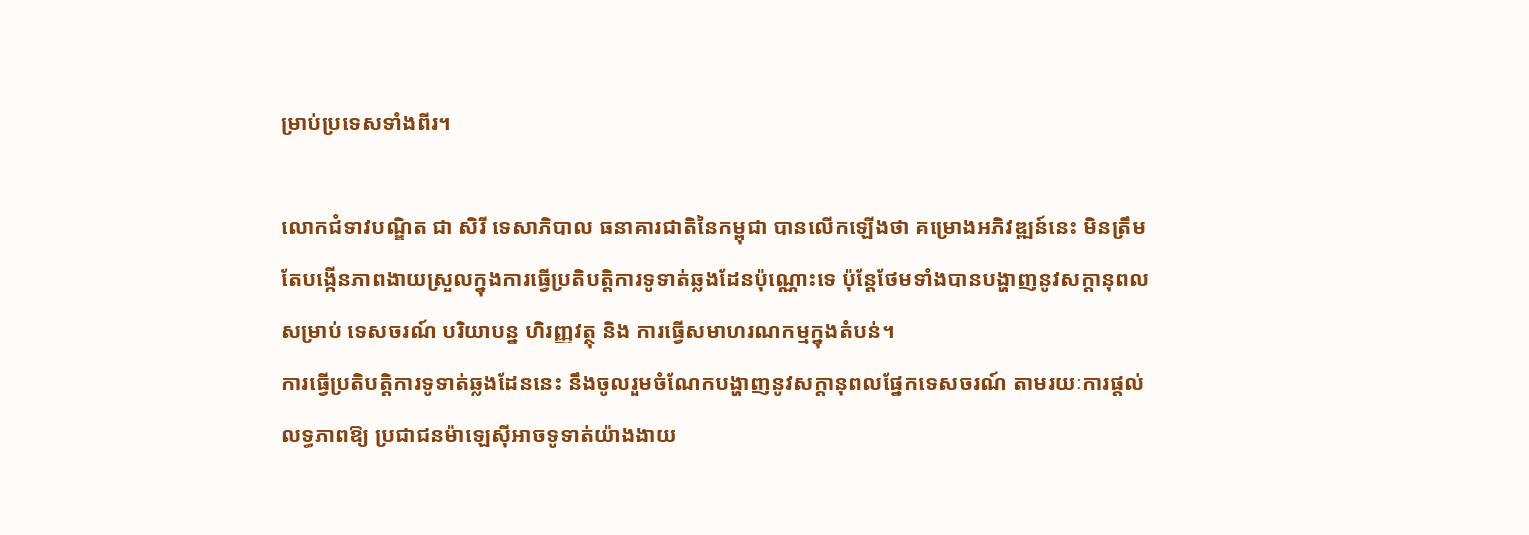ម្រាប់ប្រទេសទាំងពីរ។

លោកជំទាវបណ្ឌិត ជា សិរី ទេសាភិបាល ធនាគារជាតិនៃកម្ពុជា បានលើកឡើងថា គម្រោងអភិវឌ្ឍន៍នេះ មិនត្រឹមតែបង្កើនភាពងាយស្រួលក្នុងការធ្វើប្រតិបត្តិការទូទាត់ឆ្លងដែនប៉ុណ្ណោះទេ ប៉ុន្តែថែមទាំងបានបង្ហាញនូវសក្តានុពលសម្រាប់ ទេសចរណ៍ បរិយាបន្ន ហិរញ្ញវត្ថុ និង ការធ្វើសមាហរណកម្មក្នុងតំបន់។
ការធ្វើប្រតិបត្តិការទូទាត់ឆ្លងដែននេះ នឹងចូលរួមចំណែកបង្ហាញនូវសក្តានុពលផ្នែកទេសចរណ៍ តាមរយៈការផ្តល់លទ្ធភាពឱ្យ ប្រជាជនម៉ាឡេស៊ីអាចទូទាត់យ៉ាងងាយ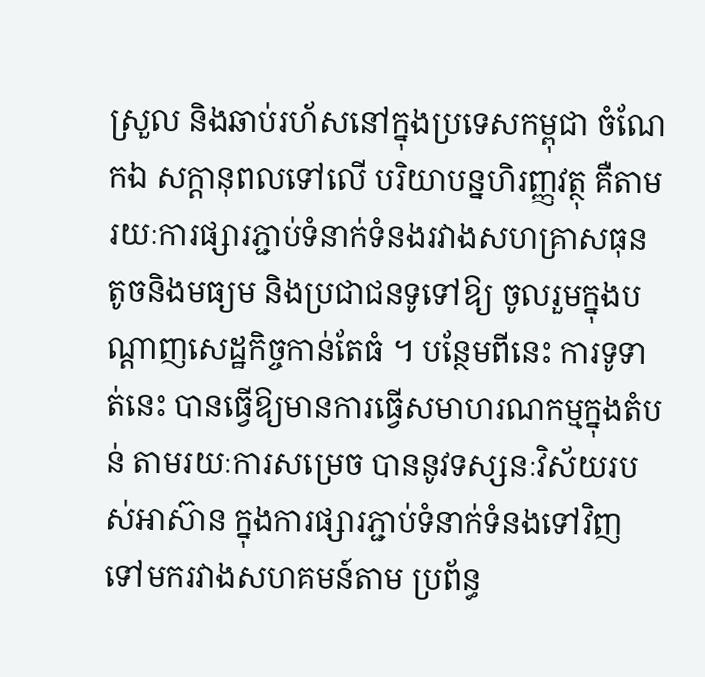ស្រួល និងឆាប់រហ័សនៅក្នុងប្រទេសកម្ពុជា ចំណែកឯ សក្តានុពលទៅលើ បរិយាបន្នហិរញ្ញវត្ថុ គឺតាមរយៈការផ្សារភ្ជាប់ទំនាក់ទំនងរវាងសហគ្រាសធុនតូចនិងមធ្យម និងប្រជាជនទូទៅឱ្យ ចូលរួមក្នុងបណ្តាញសេដ្ឋកិច្ចកាន់តែធំ ។ បន្ថែមពីនេះ ការទូទាត់នេះ បានធ្វើឱ្យមានការធ្វើសមាហរណកម្មក្នុងតំបន់ តាមរយៈការសម្រេច បាននូវទស្សនៈវិស័យរបស់អាស៊ាន ក្នុងការផ្សារភ្ជាប់ទំនាក់ទំនងទៅវិញទៅមករវាងសហគមន៍តាម ប្រព័ន្ធ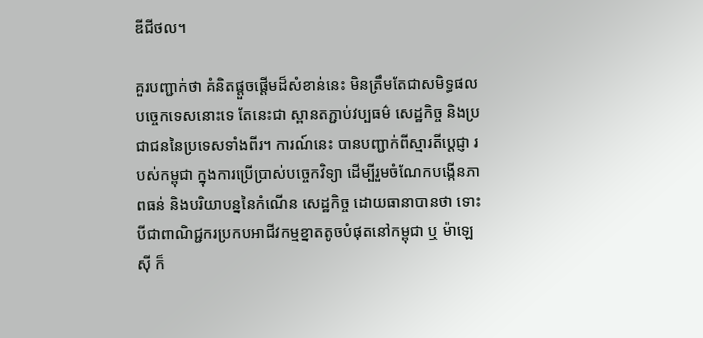ឌីជីថល។

គួរបញ្ជាក់ថា គំនិតផ្តួចផ្តើមដ៏សំខាន់នេះ មិនត្រឹមតែជាសមិទ្ធផលបច្ចេកទេសនោះទេ តែនេះជា ស្ពានតភ្ជាប់វប្បធម៌ សេដ្ឋកិច្ច និងប្រជាជននៃប្រទេសទាំងពីរ។ ការណ៍នេះ បានបញ្ជាក់ពីស្មារតីប្តេជ្ញា របស់កម្ពុជា ក្នុងការប្រើប្រាស់បច្ចេកវិទ្យា ដើម្បីរួមចំណែកបង្កើនភាពធន់ និងបរិយាបន្ននៃកំណើន សេដ្ឋកិច្ច ដោយធានាបានថា ទោះបីជាពាណិជ្ជករប្រកបអាជីវកម្មខ្នាតតូចបំផុតនៅកម្ពុជា ឬ ម៉ាឡេស៊ី ក៏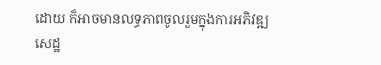ដោយ ក៏អាចមានលទ្ធភាពចូលរួមក្នុងការអភិវឌ្ឍសេដ្ឋ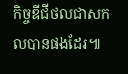កិច្ចឌីជីថលជាសកលបានផងដែរ៕